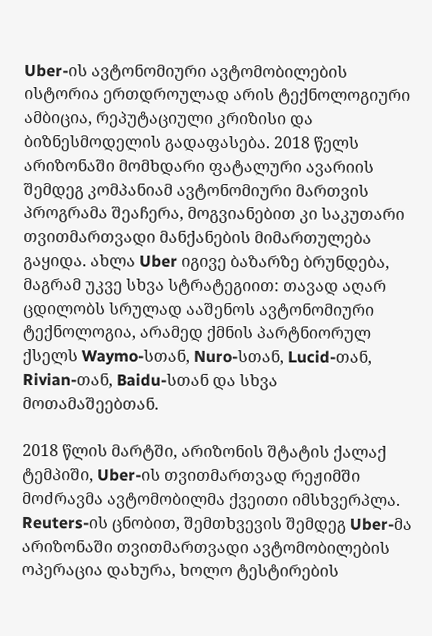Uber-ის ავტონომიური ავტომობილების ისტორია ერთდროულად არის ტექნოლოგიური ამბიცია, რეპუტაციული კრიზისი და ბიზნესმოდელის გადაფასება. 2018 წელს არიზონაში მომხდარი ფატალური ავარიის შემდეგ კომპანიამ ავტონომიური მართვის პროგრამა შეაჩერა, მოგვიანებით კი საკუთარი თვითმართვადი მანქანების მიმართულება გაყიდა. ახლა Uber იგივე ბაზარზე ბრუნდება, მაგრამ უკვე სხვა სტრატეგიით: თავად აღარ ცდილობს სრულად ააშენოს ავტონომიური ტექნოლოგია, არამედ ქმნის პარტნიორულ ქსელს Waymo-სთან, Nuro-სთან, Lucid-თან, Rivian-თან, Baidu-სთან და სხვა მოთამაშეებთან.

2018 წლის მარტში, არიზონის შტატის ქალაქ ტემპიში, Uber-ის თვითმართვად რეჟიმში მოძრავმა ავტომობილმა ქვეითი იმსხვერპლა. Reuters-ის ცნობით, შემთხვევის შემდეგ Uber-მა არიზონაში თვითმართვადი ავტომობილების ოპერაცია დახურა, ხოლო ტესტირების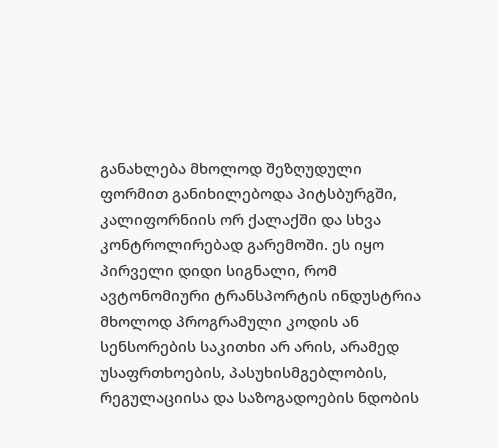განახლება მხოლოდ შეზღუდული ფორმით განიხილებოდა პიტსბურგში, კალიფორნიის ორ ქალაქში და სხვა კონტროლირებად გარემოში. ეს იყო პირველი დიდი სიგნალი, რომ ავტონომიური ტრანსპორტის ინდუსტრია მხოლოდ პროგრამული კოდის ან სენსორების საკითხი არ არის, არამედ უსაფრთხოების, პასუხისმგებლობის, რეგულაციისა და საზოგადოების ნდობის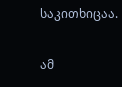საკითხიცაა.

ამ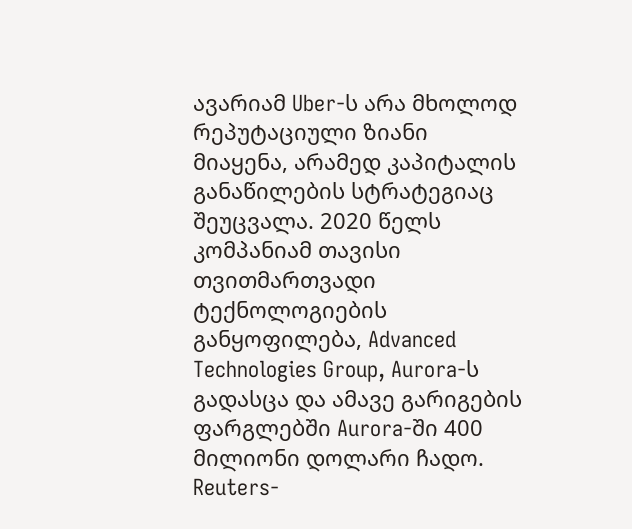ავარიამ Uber-ს არა მხოლოდ რეპუტაციული ზიანი მიაყენა, არამედ კაპიტალის განაწილების სტრატეგიაც შეუცვალა. 2020 წელს კომპანიამ თავისი თვითმართვადი ტექნოლოგიების განყოფილება, Advanced Technologies Group, Aurora-ს გადასცა და ამავე გარიგების ფარგლებში Aurora-ში 400 მილიონი დოლარი ჩადო. Reuters-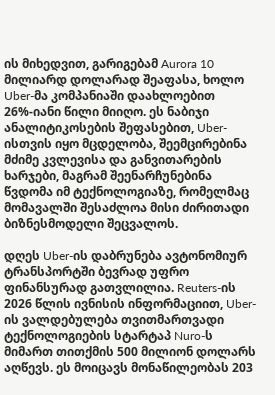ის მიხედვით, გარიგებამ Aurora 10 მილიარდ დოლარად შეაფასა, ხოლო Uber-მა კომპანიაში დაახლოებით 26%-იანი წილი მიიღო. ეს ნაბიჯი ანალიტიკოსების შეფასებით, Uber-ისთვის იყო მცდელობა, შეემცირებინა მძიმე კვლევისა და განვითარების ხარჯები, მაგრამ შეენარჩუნებინა წვდომა იმ ტექნოლოგიაზე, რომელმაც მომავალში შესაძლოა მისი ძირითადი ბიზნესმოდელი შეცვალოს.

დღეს Uber-ის დაბრუნება ავტონომიურ ტრანსპორტში ბევრად უფრო ფინანსურად გათვლილია. Reuters-ის 2026 წლის ივნისის ინფორმაციით, Uber-ის ვალდებულება თვითმართვადი ტექნოლოგიების სტარტაპ Nuro-ს მიმართ თითქმის 500 მილიონ დოლარს აღწევს. ეს მოიცავს მონაწილეობას 203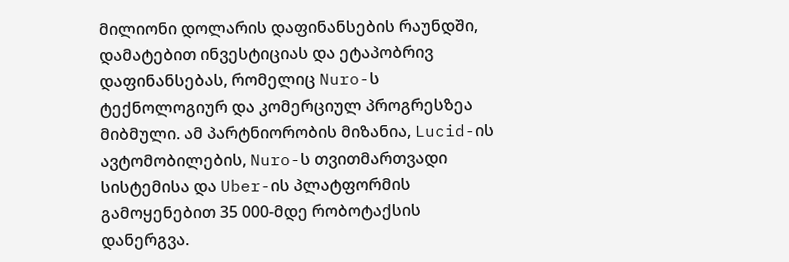მილიონი დოლარის დაფინანსების რაუნდში, დამატებით ინვესტიციას და ეტაპობრივ დაფინანსებას, რომელიც Nuro-ს ტექნოლოგიურ და კომერციულ პროგრესზეა მიბმული. ამ პარტნიორობის მიზანია, Lucid-ის ავტომობილების, Nuro-ს თვითმართვადი სისტემისა და Uber-ის პლატფორმის გამოყენებით 35 000-მდე რობოტაქსის დანერგვა.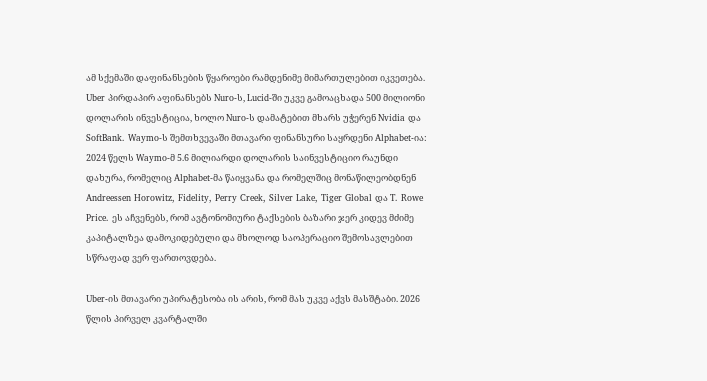ამ სქემაში დაფინანსების წყაროები რამდენიმე მიმართულებით იკვეთება. Uber პირდაპირ აფინანსებს Nuro-ს, Lucid-ში უკვე გამოაცხადა 500 მილიონი დოლარის ინვესტიცია, ხოლო Nuro-ს დამატებით მხარს უჭერენ Nvidia და SoftBank. Waymo-ს შემთხვევაში მთავარი ფინანსური საყრდენი Alphabet-ია: 2024 წელს Waymo-მ 5.6 მილიარდი დოლარის საინვესტიციო რაუნდი დახურა, რომელიც Alphabet-მა წაიყვანა და რომელშიც მონაწილეობდნენ Andreessen Horowitz, Fidelity, Perry Creek, Silver Lake, Tiger Global და T. Rowe Price. ეს აჩვენებს, რომ ავტონომიური ტაქსების ბაზარი ჯერ კიდევ მძიმე კაპიტალზეა დამოკიდებული და მხოლოდ საოპერაციო შემოსავლებით სწრაფად ვერ ფართოვდება.

Uber-ის მთავარი უპირატესობა ის არის, რომ მას უკვე აქვს მასშტაბი. 2026 წლის პირველ კვარტალში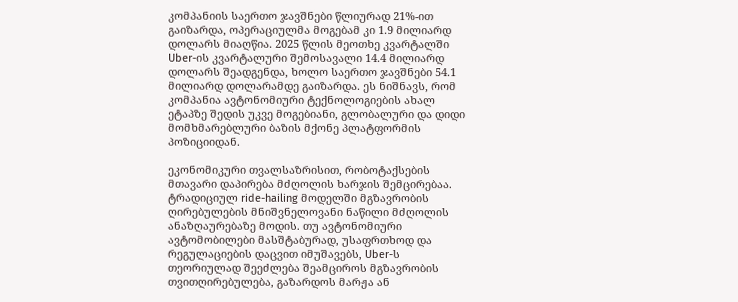კომპანიის საერთო ჯავშნები წლიურად 21%-ით გაიზარდა, ოპერაციულმა მოგებამ კი 1.9 მილიარდ დოლარს მიაღწია. 2025 წლის მეოთხე კვარტალში Uber-ის კვარტალური შემოსავალი 14.4 მილიარდ დოლარს შეადგენდა, ხოლო საერთო ჯავშნები 54.1 მილიარდ დოლარამდე გაიზარდა. ეს ნიშნავს, რომ კომპანია ავტონომიური ტექნოლოგიების ახალ ეტაპზე შედის უკვე მოგებიანი, გლობალური და დიდი მომხმარებლური ბაზის მქონე პლატფორმის პოზიციიდან.

ეკონომიკური თვალსაზრისით, რობოტაქსების მთავარი დაპირება მძღოლის ხარჯის შემცირებაა. ტრადიციულ ride-hailing მოდელში მგზავრობის ღირებულების მნიშვნელოვანი ნაწილი მძღოლის ანაზღაურებაზე მოდის. თუ ავტონომიური ავტომობილები მასშტაბურად, უსაფრთხოდ და რეგულაციების დაცვით იმუშავებს, Uber-ს თეორიულად შეეძლება შეამციროს მგზავრობის თვითღირებულება, გაზარდოს მარჟა ან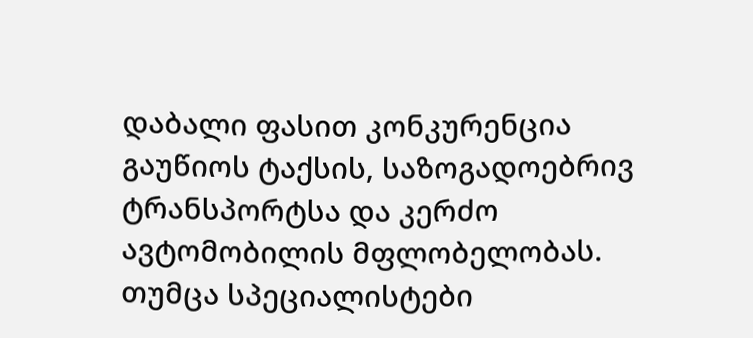დაბალი ფასით კონკურენცია გაუწიოს ტაქსის, საზოგადოებრივ ტრანსპორტსა და კერძო ავტომობილის მფლობელობას. თუმცა სპეციალისტები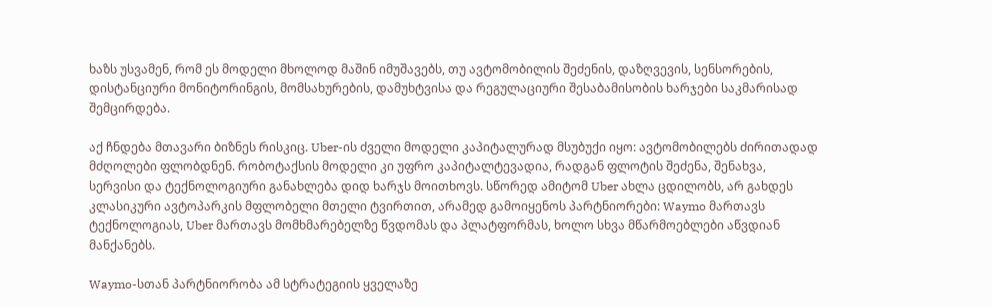ხაზს უსვამენ, რომ ეს მოდელი მხოლოდ მაშინ იმუშავებს, თუ ავტომობილის შეძენის, დაზღვევის, სენსორების, დისტანციური მონიტორინგის, მომსახურების, დამუხტვისა და რეგულაციური შესაბამისობის ხარჯები საკმარისად შემცირდება.

აქ ჩნდება მთავარი ბიზნეს რისკიც. Uber-ის ძველი მოდელი კაპიტალურად მსუბუქი იყო: ავტომობილებს ძირითადად მძღოლები ფლობდნენ. რობოტაქსის მოდელი კი უფრო კაპიტალტევადია, რადგან ფლოტის შეძენა, შენახვა, სერვისი და ტექნოლოგიური განახლება დიდ ხარჯს მოითხოვს. სწორედ ამიტომ Uber ახლა ცდილობს, არ გახდეს კლასიკური ავტოპარკის მფლობელი მთელი ტვირთით, არამედ გამოიყენოს პარტნიორები: Waymo მართავს ტექნოლოგიას, Uber მართავს მომხმარებელზე წვდომას და პლატფორმას, ხოლო სხვა მწარმოებლები აწვდიან მანქანებს.

Waymo-სთან პარტნიორობა ამ სტრატეგიის ყველაზე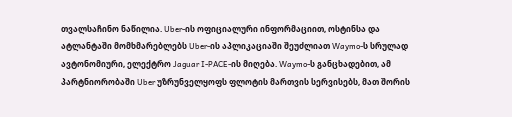თვალსაჩინო ნაწილია. Uber-ის ოფიციალური ინფორმაციით, ოსტინსა და ატლანტაში მომხმარებლებს Uber-ის აპლიკაციაში შეუძლიათ Waymo-ს სრულად ავტონომიური, ელექტრო Jaguar I-PACE-ის მიღება. Waymo-ს განცხადებით, ამ პარტნიორობაში Uber უზრუნველყოფს ფლოტის მართვის სერვისებს, მათ შორის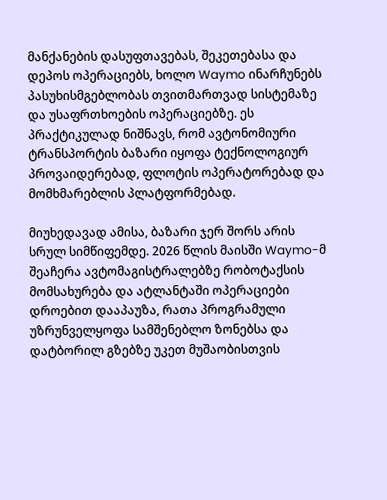მანქანების დასუფთავებას, შეკეთებასა და დეპოს ოპერაციებს, ხოლო Waymo ინარჩუნებს პასუხისმგებლობას თვითმართვად სისტემაზე და უსაფრთხოების ოპერაციებზე. ეს პრაქტიკულად ნიშნავს, რომ ავტონომიური ტრანსპორტის ბაზარი იყოფა ტექნოლოგიურ პროვაიდერებად, ფლოტის ოპერატორებად და მომხმარებლის პლატფორმებად.

მიუხედავად ამისა, ბაზარი ჯერ შორს არის სრულ სიმწიფემდე. 2026 წლის მაისში Waymo-მ შეაჩერა ავტომაგისტრალებზე რობოტაქსის მომსახურება და ატლანტაში ოპერაციები დროებით დააპაუზა, რათა პროგრამული უზრუნველყოფა სამშენებლო ზონებსა და დატბორილ გზებზე უკეთ მუშაობისთვის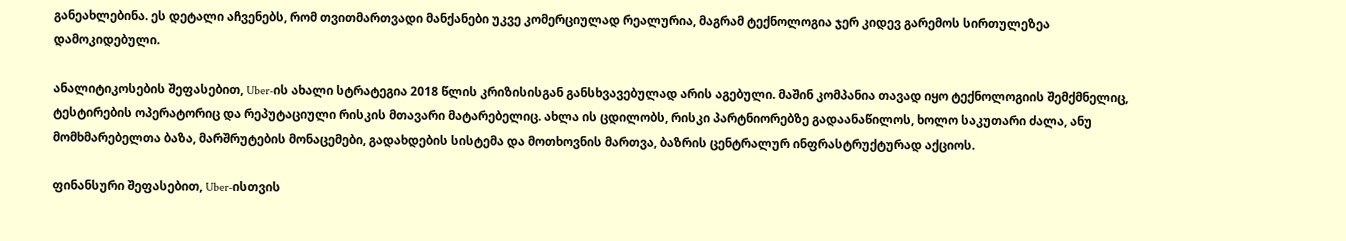განეახლებინა. ეს დეტალი აჩვენებს, რომ თვითმართვადი მანქანები უკვე კომერციულად რეალურია, მაგრამ ტექნოლოგია ჯერ კიდევ გარემოს სირთულეზეა დამოკიდებული.

ანალიტიკოსების შეფასებით, Uber-ის ახალი სტრატეგია 2018 წლის კრიზისისგან განსხვავებულად არის აგებული. მაშინ კომპანია თავად იყო ტექნოლოგიის შემქმნელიც, ტესტირების ოპერატორიც და რეპუტაციული რისკის მთავარი მატარებელიც. ახლა ის ცდილობს, რისკი პარტნიორებზე გადაანაწილოს, ხოლო საკუთარი ძალა, ანუ მომხმარებელთა ბაზა, მარშრუტების მონაცემები, გადახდების სისტემა და მოთხოვნის მართვა, ბაზრის ცენტრალურ ინფრასტრუქტურად აქციოს.

ფინანსური შეფასებით, Uber-ისთვის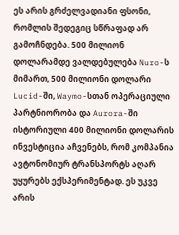ეს არის გრძელვადიანი ფსონი, რომლის შედეგიც სწრაფად არ გამოჩნდება. 500 მილიონ დოლარამდე ვალდებულება Nuro-ს მიმართ, 500 მილიონი დოლარი Lucid-ში, Waymo-სთან ოპერაციული პარტნიორობა და Aurora-ში ისტორიული 400 მილიონი დოლარის ინვესტიცია აჩვენებს, რომ კომპანია ავტონომიურ ტრანსპორტს აღარ უყურებს ექსპერიმენტად. ეს უკვე არის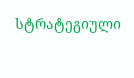სტრატეგიული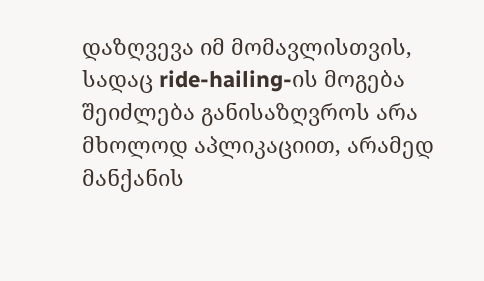დაზღვევა იმ მომავლისთვის, სადაც ride-hailing-ის მოგება შეიძლება განისაზღვროს არა მხოლოდ აპლიკაციით, არამედ მანქანის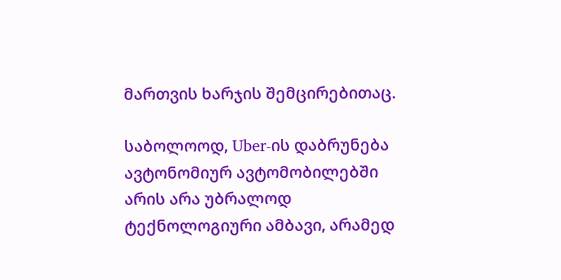მართვის ხარჯის შემცირებითაც.

საბოლოოდ, Uber-ის დაბრუნება ავტონომიურ ავტომობილებში არის არა უბრალოდ ტექნოლოგიური ამბავი, არამედ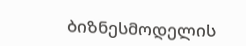ბიზნესმოდელის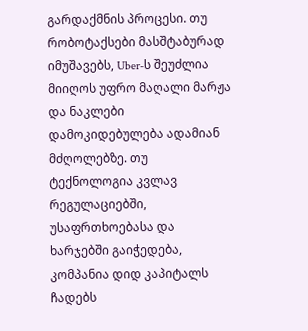გარდაქმნის პროცესი. თუ რობოტაქსები მასშტაბურად იმუშავებს, Uber-ს შეუძლია მიიღოს უფრო მაღალი მარჟა და ნაკლები დამოკიდებულება ადამიან მძღოლებზე. თუ ტექნოლოგია კვლავ რეგულაციებში, უსაფრთხოებასა და ხარჯებში გაიჭედება, კომპანია დიდ კაპიტალს ჩადებს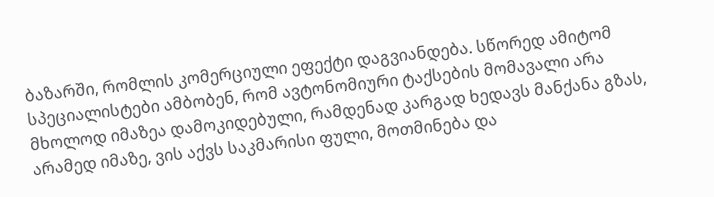ბაზარში, რომლის კომერციული ეფექტი დაგვიანდება. სწორედ ამიტომ სპეციალისტები ამბობენ, რომ ავტონომიური ტაქსების მომავალი არა მხოლოდ იმაზეა დამოკიდებული, რამდენად კარგად ხედავს მანქანა გზას, არამედ იმაზე, ვის აქვს საკმარისი ფული, მოთმინება და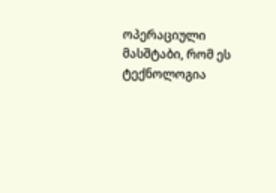ოპერაციული მასშტაბი, რომ ეს ტექნოლოგია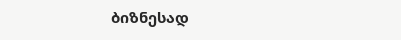ბიზნესად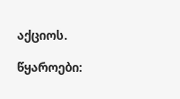აქციოს.

წყაროები: